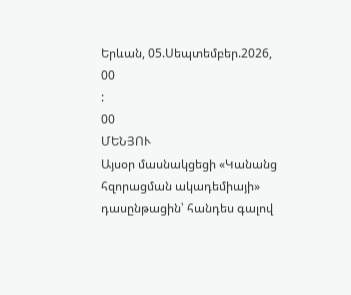Երևան, 05.Սեպտեմբեր.2026,
00
:
00
ՄԵՆՅՈՒ
Այսօր մասնակցեցի «Կանանց հզորացման ակադեմիայի» դասընթացին՝ հանդես գալով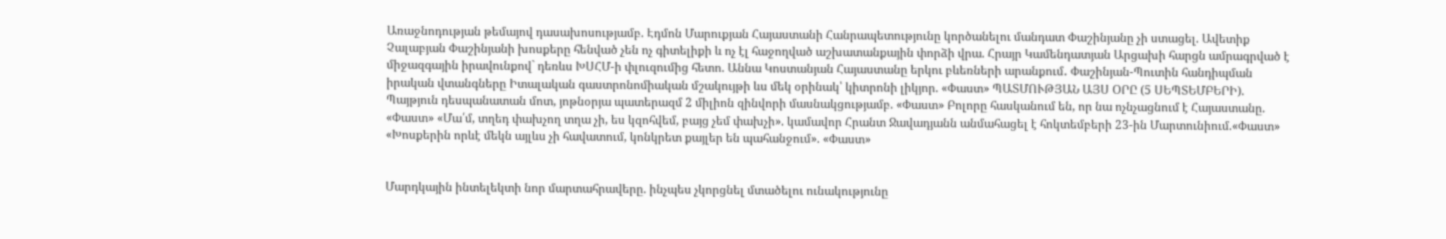Առաջնոդության թեմայով դասախոսությամբ. Էդմոն Մարուքյան Հայաստանի Հանրապետությունը կործանելու մանդատ Փաշինյանը չի ստացել. Ավետիք Չալաբյան Փաշինյանի խոսքերը հենված չեն ոչ գիտելիքի և ոչ էլ հաջողված աշխատանքային փորձի վրա. Հրայր Կամենդատյան Արցախի հարցն ամրագրված է միջազգային իրավունքով` դեռևս ԽՍՀՄ-ի փլուզումից հետո. Աննա Կոստանյան Հայաստանը երկու բևեռների արանքում․ Փաշինյան-Պուտին հանդիպման իրական վտանգները Իտալական գաստրոնոմիական մշակույթի ևս մեկ օրինակ՝ կիտրոնի լիկյոր. «Փաստ» ՊԱՏՄՈՒԹՅԱՆ ԱՅՍ ՕՐԸ (5 ՍԵՊՏԵՄԲԵՐԻ). Պայթյուն դեսպանատան մոտ, յոթնօրյա պատերազմ 2 միլիոն զինվորի մասնակցությամբ. «Փաստ» Բոլորը հասկանում են, որ նա ոչնչացնում է Հայաստանը. «Փաստ» «Մա՛մ, տղեդ փախչող տղա չի, ես կզոհվեմ, բայց չեմ փախչի». կամավոր Հրանտ Ջավադյանն անմահացել է հոկտեմբերի 23-ին Մարտունիում.«Փաստ» «Խոսքերին որևէ մեկն այլևս չի հավատում, կոնկրետ քայլեր են պահանջում». «Փաստ»


Մարդկային ինտելեկտի նոր մարտահրավերը. ինչպես չկորցնել մտածելու ունակությունը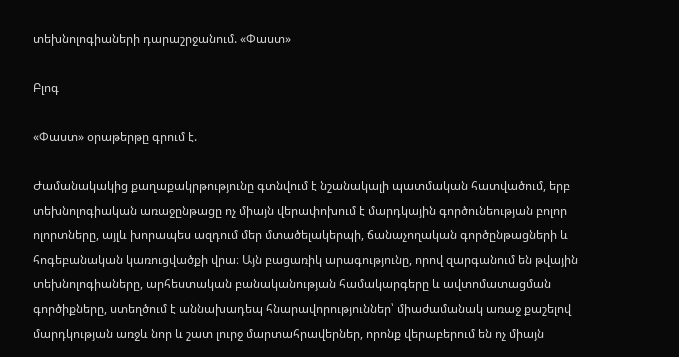տեխնոլոգիաների դարաշրջանում. «Փաստ»

Բլոգ

«Փաստ» օրաթերթը գրում է.

Ժամանակակից քաղաքակրթությունը գտնվում է նշանակալի պատմական հատվածում, երբ տեխնոլոգիական առաջընթացը ոչ միայն վերափոխում է մարդկային գործունեության բոլոր ոլորտները, այլև խորապես ազդում մեր մտածելակերպի, ճանաչողական գործընթացների և հոգեբանական կառուցվածքի վրա։ Այն բացառիկ արագությունը, որով զարգանում են թվային տեխնոլոգիաները, արհեստական բանականության համակարգերը և ավտոմատացման գործիքները, ստեղծում է աննախադեպ հնարավորություններ՝ միաժամանակ առաջ քաշելով մարդկության առջև նոր և շատ լուրջ մարտահրավերներ, որոնք վերաբերում են ոչ միայն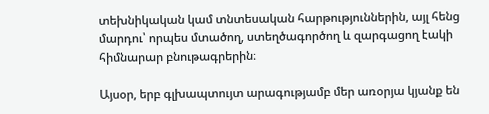տեխնիկական կամ տնտեսական հարթություններին, այլ հենց մարդու՝ որպես մտածող, ստեղծագործող և զարգացող էակի հիմնարար բնութագրերին։

Այսօր, երբ գլխապտույտ արագությամբ մեր առօրյա կյանք են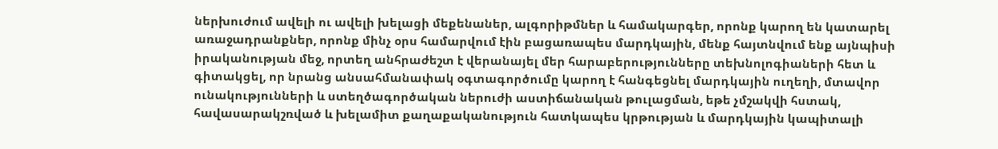ներխուժում ավելի ու ավելի խելացի մեքենաներ, ալգորիթմներ և համակարգեր, որոնք կարող են կատարել առաջադրանքներ, որոնք մինչ օրս համարվում էին բացառապես մարդկային, մենք հայտնվում ենք այնպիսի իրականության մեջ, որտեղ անհրաժեշտ է վերանայել մեր հարաբերությունները տեխնոլոգիաների հետ և գիտակցել, որ նրանց անսահմանափակ օգտագործումը կարող է հանգեցնել մարդկային ուղեղի, մտավոր ունակությունների և ստեղծագործական ներուժի աստիճանական թուլացման, եթե չմշակվի հստակ, հավասարակշռված և խելամիտ քաղաքականություն հատկապես կրթության և մարդկային կապիտալի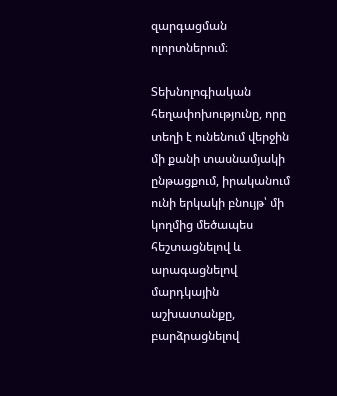զարգացման ոլորտներում։

Տեխնոլոգիական հեղափոխությունը, որը տեղի է ունենում վերջին մի քանի տասնամյակի ընթացքում, իրականում ունի երկակի բնույթ՝ մի կողմից մեծապես հեշտացնելով և արագացնելով մարդկային աշխատանքը, բարձրացնելով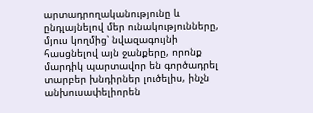արտադրողականությունը և ընդլայնելով մեր ունակությունները, մյուս կողմից՝ նվազագույնի հասցնելով այն ջանքերը, որոնք մարդիկ պարտավոր են գործադրել տարբեր խնդիրներ լուծելիս, ինչն անխուսափելիորեն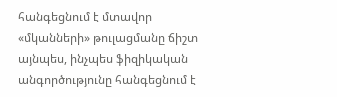հանգեցնում է մտավոր «մկանների» թուլացմանը ճիշտ այնպես, ինչպես ֆիզիկական անգործությունը հանգեցնում է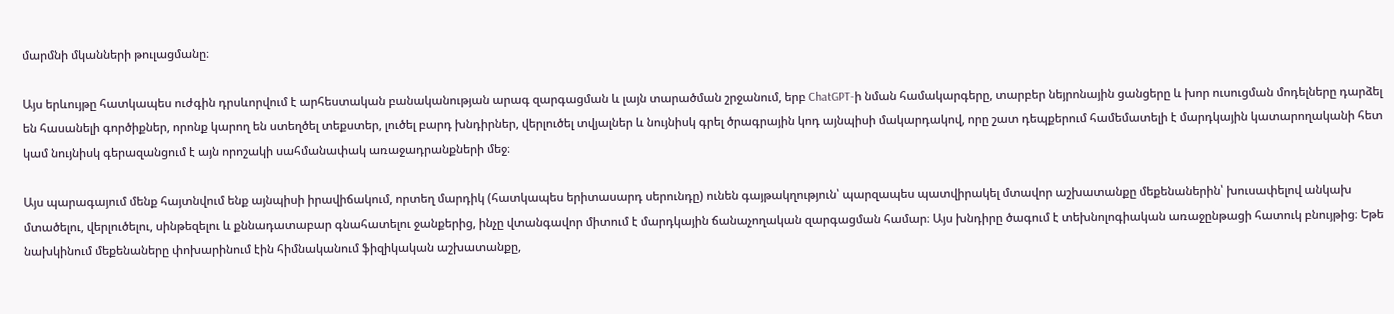մարմնի մկանների թուլացմանը։

Այս երևույթը հատկապես ուժգին դրսևորվում է արհեստական բանականության արագ զարգացման և լայն տարածման շրջանում, երբ ChatGPT-ի նման համակարգերը, տարբեր նեյրոնային ցանցերը և խոր ուսուցման մոդելները դարձել են հասանելի գործիքներ, որոնք կարող են ստեղծել տեքստեր, լուծել բարդ խնդիրներ, վերլուծել տվյալներ և նույնիսկ գրել ծրագրային կոդ այնպիսի մակարդակով, որը շատ դեպքերում համեմատելի է մարդկային կատարողականի հետ կամ նույնիսկ գերազանցում է այն որոշակի սահմանափակ առաջադրանքների մեջ։

Այս պարագայում մենք հայտնվում ենք այնպիսի իրավիճակում, որտեղ մարդիկ (հատկապես երիտասարդ սերունդը) ունեն գայթակղություն՝ պարզապես պատվիրակել մտավոր աշխատանքը մեքենաներին՝ խուսափելով անկախ մտածելու, վերլուծելու, սինթեզելու և քննադատաբար գնահատելու ջանքերից, ինչը վտանգավոր միտում է մարդկային ճանաչողական զարգացման համար։ Այս խնդիրը ծագում է տեխնոլոգիական առաջընթացի հատուկ բնույթից։ Եթե նախկինում մեքենաները փոխարինում էին հիմնականում ֆիզիկական աշխատանքը,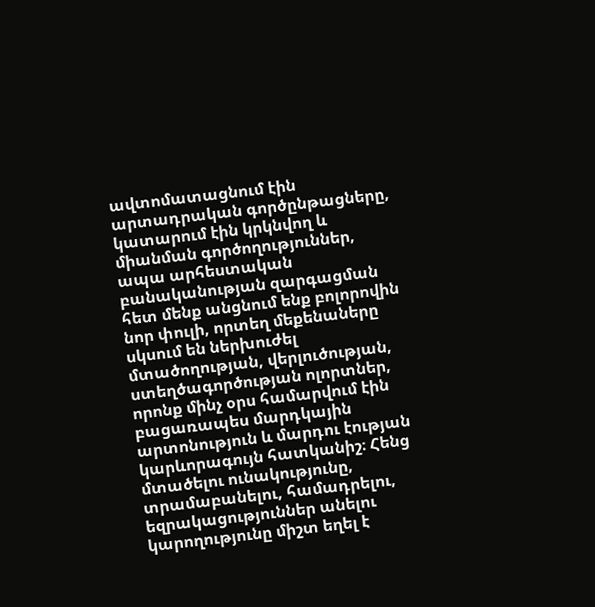ավտոմատացնում էին արտադրական գործընթացները, կատարում էին կրկնվող և միանման գործողություններ, ապա արհեստական բանականության զարգացման հետ մենք անցնում ենք բոլորովին նոր փուլի, որտեղ մեքենաները սկսում են ներխուժել մտածողության, վերլուծության, ստեղծագործության ոլորտներ, որոնք մինչ օրս համարվում էին բացառապես մարդկային արտոնություն և մարդու էության կարևորագույն հատկանիշ։ Հենց մտածելու ունակությունը, տրամաբանելու, համադրելու, եզրակացություններ անելու կարողությունը միշտ եղել է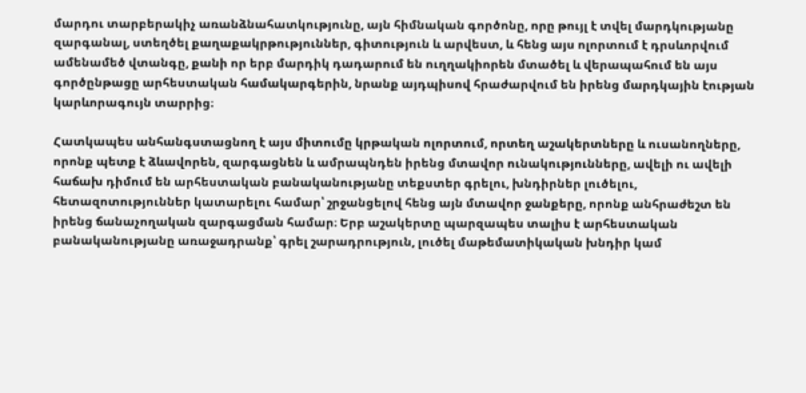մարդու տարբերակիչ առանձնահատկությունը, այն հիմնական գործոնը, որը թույլ է տվել մարդկությանը զարգանալ, ստեղծել քաղաքակրթություններ, գիտություն և արվեստ, և հենց այս ոլորտում է դրսևորվում ամենամեծ վտանգը, քանի որ երբ մարդիկ դադարում են ուղղակիորեն մտածել և վերապահում են այս գործընթացը արհեստական համակարգերին, նրանք այդպիսով հրաժարվում են իրենց մարդկային էության կարևորագույն տարրից։

Հատկապես անհանգստացնող է այս միտումը կրթական ոլորտում, որտեղ աշակերտները և ուսանողները, որոնք պետք է ձևավորեն, զարգացնեն և ամրապնդեն իրենց մտավոր ունակությունները, ավելի ու ավելի հաճախ դիմում են արհեստական բանականությանը տեքստեր գրելու, խնդիրներ լուծելու, հետազոտություններ կատարելու համար՝ շրջանցելով հենց այն մտավոր ջանքերը, որոնք անհրաժեշտ են իրենց ճանաչողական զարգացման համար։ Երբ աշակերտը պարզապես տալիս է արհեստական բանականությանը առաջադրանք՝ գրել շարադրություն, լուծել մաթեմատիկական խնդիր կամ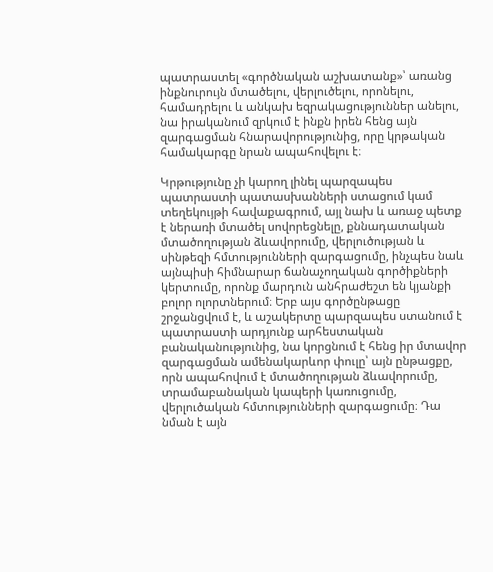պատրաստել «գործնական աշխատանք»՝ առանց ինքնուրույն մտածելու, վերլուծելու, որոնելու, համադրելու և անկախ եզրակացություններ անելու, նա իրականում զրկում է ինքն իրեն հենց այն զարգացման հնարավորությունից, որը կրթական համակարգը նրան ապահովելու է։

Կրթությունը չի կարող լինել պարզապես պատրաստի պատասխանների ստացում կամ տեղեկույթի հավաքագրում, այլ նախ և առաջ պետք է ներառի մտածել սովորեցնելը, քննադատական մտածողության ձևավորումը, վերլուծության և սինթեզի հմտությունների զարգացումը, ինչպես նաև այնպիսի հիմնարար ճանաչողական գործիքների կերտումը, որոնք մարդուն անհրաժեշտ են կյանքի բոլոր ոլորտներում։ Երբ այս գործընթացը շրջանցվում է, և աշակերտը պարզապես ստանում է պատրաստի արդյունք արհեստական բանականությունից, նա կորցնում է հենց իր մտավոր զարգացման ամենակարևոր փուլը՝ այն ընթացքը, որն ապահովում է մտածողության ձևավորումը, տրամաբանական կապերի կառուցումը, վերլուծական հմտությունների զարգացումը։ Դա նման է այն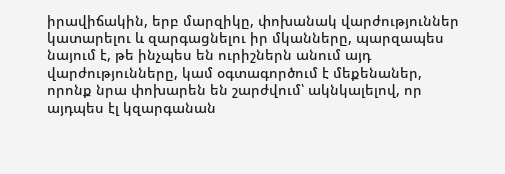իրավիճակին, երբ մարզիկը, փոխանակ վարժություններ կատարելու և զարգացնելու իր մկանները, պարզապես նայում է, թե ինչպես են ուրիշներն անում այդ վարժությունները, կամ օգտագործում է մեքենաներ, որոնք նրա փոխարեն են շարժվում՝ ակնկալելով, որ այդպես էլ կզարգանան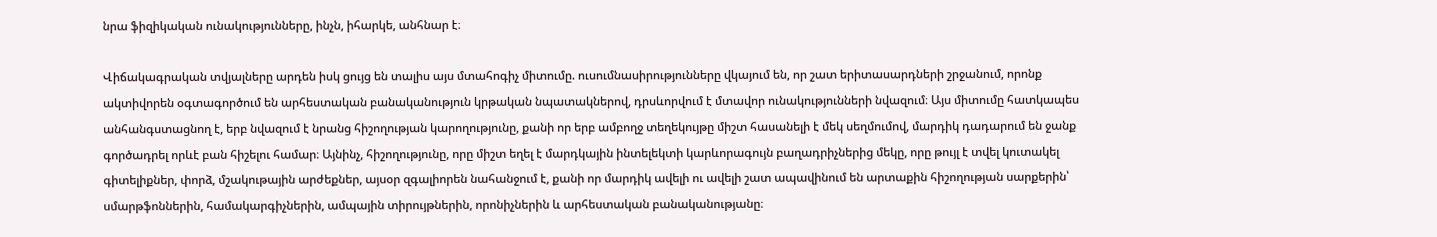նրա ֆիզիկական ունակությունները, ինչն, իհարկե, անհնար է։

Վիճակագրական տվյալները արդեն իսկ ցույց են տալիս այս մտահոգիչ միտումը. ուսումնասիրությունները վկայում են, որ շատ երիտասարդների շրջանում, որոնք ակտիվորեն օգտագործում են արհեստական բանականություն կրթական նպատակներով, դրսևորվում է մտավոր ունակությունների նվազում։ Այս միտումը հատկապես անհանգստացնող է, երբ նվազում է նրանց հիշողության կարողությունը, քանի որ երբ ամբողջ տեղեկույթը միշտ հասանելի է մեկ սեղմումով, մարդիկ դադարում են ջանք գործադրել որևէ բան հիշելու համար։ Այնինչ, հիշողությունը, որը միշտ եղել է մարդկային ինտելեկտի կարևորագույն բաղադրիչներից մեկը, որը թույլ է տվել կուտակել գիտելիքներ, փորձ, մշակութային արժեքներ, այսօր զգալիորեն նահանջում է, քանի որ մարդիկ ավելի ու ավելի շատ ապավինում են արտաքին հիշողության սարքերին՝ սմարթֆոններին, համակարգիչներին, ամպային տիրույթներին, որոնիչներին և արհեստական բանականությանը։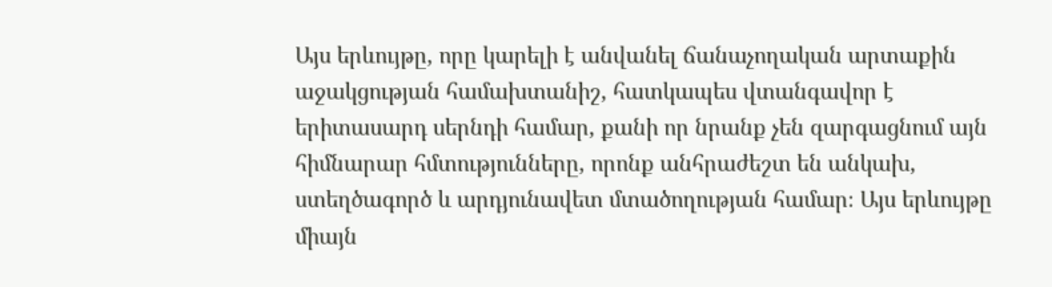Այս երևույթը, որը կարելի է անվանել ճանաչողական արտաքին աջակցության համախտանիշ, հատկապես վտանգավոր է երիտասարդ սերնդի համար, քանի որ նրանք չեն զարգացնում այն հիմնարար հմտությունները, որոնք անհրաժեշտ են անկախ, ստեղծագործ և արդյունավետ մտածողության համար։ Այս երևույթը միայն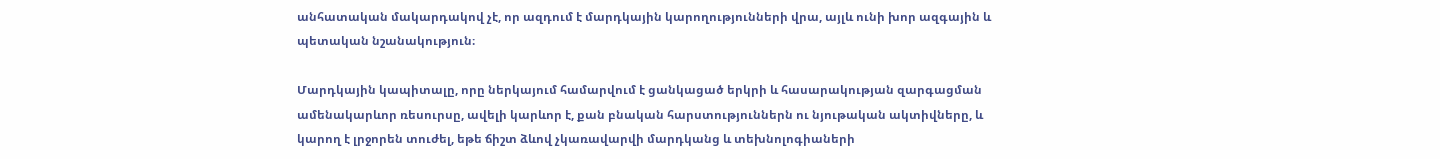անհատական մակարդակով չէ, որ ազդում է մարդկային կարողությունների վրա, այլև ունի խոր ազգային և պետական նշանակություն։

Մարդկային կապիտալը, որը ներկայում համարվում է ցանկացած երկրի և հասարակության զարգացման ամենակարևոր ռեսուրսը, ավելի կարևոր է, քան բնական հարստություններն ու նյութական ակտիվները, և կարող է լրջորեն տուժել, եթե ճիշտ ձևով չկառավարվի մարդկանց և տեխնոլոգիաների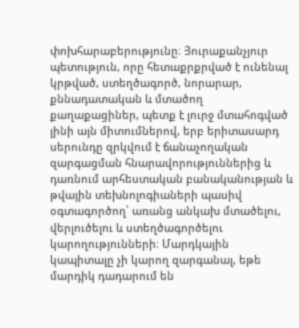փոխհարաբերությունը։ Յուրաքանչյուր պետություն, որը հետաքրքրված է ունենալ կրթված, ստեղծագործ, նորարար, քննադատական և մտածող քաղաքացիներ, պետք է լուրջ մտահոգված լինի այն միտումներով, երբ երիտասարդ սերունդը զրկվում է ճանաչողական զարգացման հնարավորություններից և դառնում արհեստական բանականության և թվային տեխնոլոգիաների պասիվ օգտագործող՝ առանց անկախ մտածելու, վերլուծելու և ստեղծագործելու կարողությունների։ Մարդկային կապիտալը չի կարող զարգանալ, եթե մարդիկ դադարում են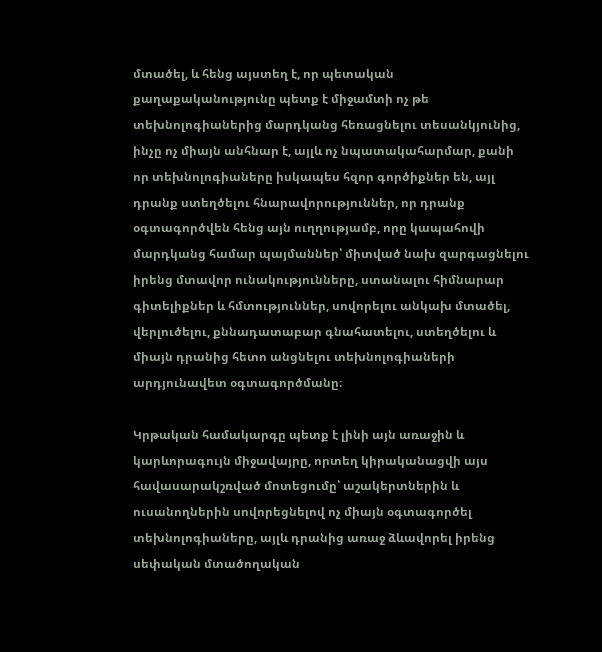մտածել, և հենց այստեղ է, որ պետական քաղաքականությունը պետք է միջամտի ոչ թե տեխնոլոգիաներից մարդկանց հեռացնելու տեսանկյունից, ինչը ոչ միայն անհնար է, այլև ոչ նպատակահարմար, քանի որ տեխնոլոգիաները իսկապես հզոր գործիքներ են, այլ դրանք ստեղծելու հնարավորություններ, որ դրանք օգտագործվեն հենց այն ուղղությամբ, որը կապահովի մարդկանց համար պայմաններ՝ միտված նախ զարգացնելու իրենց մտավոր ունակությունները, ստանալու հիմնարար գիտելիքներ և հմտություններ, սովորելու անկախ մտածել, վերլուծելու, քննադատաբար գնահատելու, ստեղծելու և միայն դրանից հետո անցնելու տեխնոլոգիաների արդյունավետ օգտագործմանը։

Կրթական համակարգը պետք է լինի այն առաջին և կարևորագույն միջավայրը, որտեղ կիրականացվի այս հավասարակշռված մոտեցումը՝ աշակերտներին և ուսանողներին սովորեցնելով ոչ միայն օգտագործել տեխնոլոգիաները, այլև դրանից առաջ ձևավորել իրենց սեփական մտածողական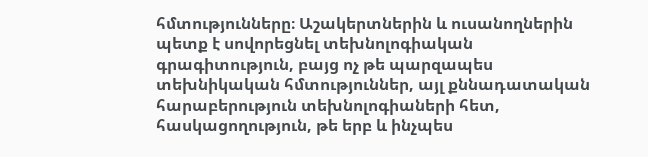հմտությունները։ Աշակերտներին և ուսանողներին պետք է սովորեցնել տեխնոլոգիական գրագիտություն, բայց ոչ թե պարզապես տեխնիկական հմտություններ, այլ քննադատական հարաբերություն տեխնոլոգիաների հետ, հասկացողություն, թե երբ և ինչպես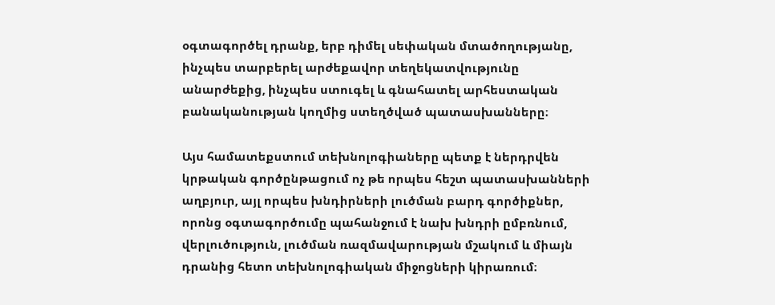օգտագործել դրանք, երբ դիմել սեփական մտածողությանը, ինչպես տարբերել արժեքավոր տեղեկատվությունը անարժեքից, ինչպես ստուգել և գնահատել արհեստական բանականության կողմից ստեղծված պատասխանները։

Այս համատեքստում տեխնոլոգիաները պետք է ներդրվեն կրթական գործընթացում ոչ թե որպես հեշտ պատասխանների աղբյուր, այլ որպես խնդիրների լուծման բարդ գործիքներ, որոնց օգտագործումը պահանջում է նախ խնդրի ըմբռնում, վերլուծություն, լուծման ռազմավարության մշակում և միայն դրանից հետո տեխնոլոգիական միջոցների կիրառում։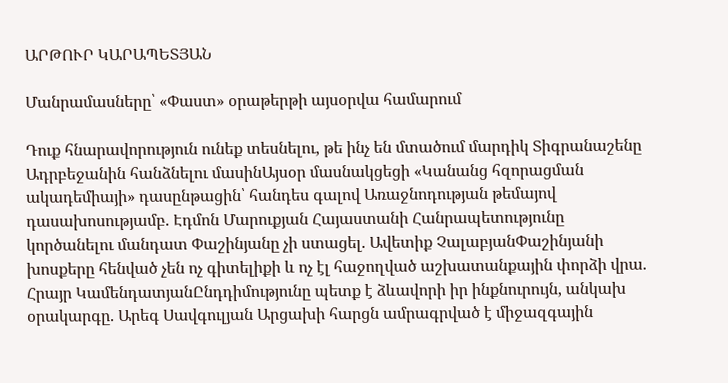ԱՐԹՈՒՐ ԿԱՐԱՊԵՏՅԱՆ

Մանրամասները՝ «Փաստ» օրաթերթի այսօրվա համարում

Դուք հնարավորություն ունեք տեսնելու, թե ինչ են մտածում մարդիկ Տիգրանաշենը Ադրբեջանին հանձնելու մասինԱյսօր մասնակցեցի «Կանանց հզորացման ակադեմիայի» դասընթացին՝ հանդես գալով Առաջնոդության թեմայով դասախոսությամբ. Էդմոն Մարուքյան Հայաստանի Հանրապետությունը կործանելու մանդատ Փաշինյանը չի ստացել. Ավետիք ՉալաբյանՓաշինյանի խոսքերը հենված չեն ոչ գիտելիքի և ոչ էլ հաջողված աշխատանքային փորձի վրա. Հրայր ԿամենդատյանԸնդդիմությունը պետք է ձևավորի իր ինքնուրույն, անկախ օրակարգը. Արեգ Սավգուլյան Արցախի հարցն ամրագրված է միջազգային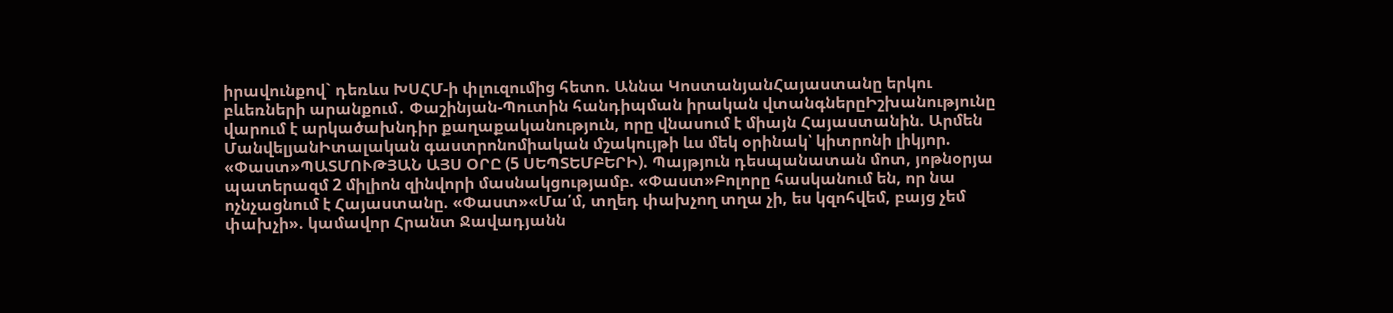իրավունքով` դեռևս ԽՍՀՄ-ի փլուզումից հետո. Աննա ԿոստանյանՀայաստանը երկու բևեռների արանքում․ Փաշինյան-Պուտին հանդիպման իրական վտանգներըԻշխանությունը վարում է արկածախնդիր քաղաքականություն, որը վնասում է միայն Հայաստանին. Արմեն ՄանվելյանԻտալական գաստրոնոմիական մշակույթի ևս մեկ օրինակ՝ կիտրոնի լիկյոր. «Փաստ»ՊԱՏՄՈՒԹՅԱՆ ԱՅՍ ՕՐԸ (5 ՍԵՊՏԵՄԲԵՐԻ). Պայթյուն դեսպանատան մոտ, յոթնօրյա պատերազմ 2 միլիոն զինվորի մասնակցությամբ. «Փաստ»Բոլորը հասկանում են, որ նա ոչնչացնում է Հայաստանը. «Փաստ»«Մա՛մ, տղեդ փախչող տղա չի, ես կզոհվեմ, բայց չեմ փախչի». կամավոր Հրանտ Ջավադյանն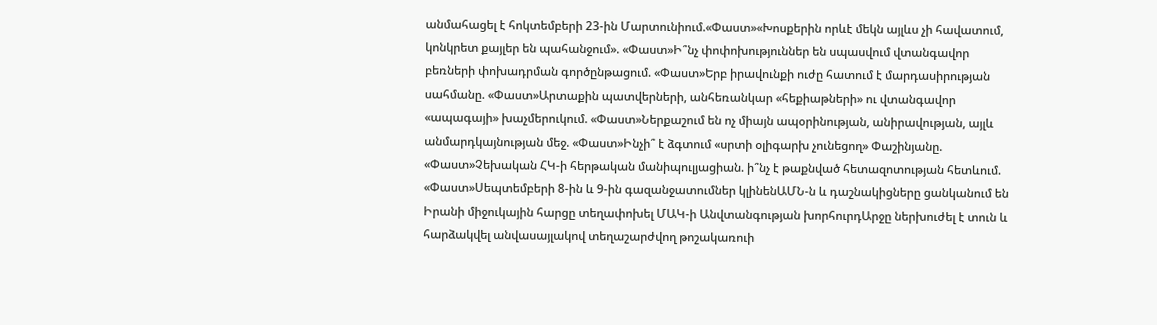անմահացել է հոկտեմբերի 23-ին Մարտունիում.«Փաստ»«Խոսքերին որևէ մեկն այլևս չի հավատում, կոնկրետ քայլեր են պահանջում». «Փաստ»Ի՞նչ փոփոխություններ են սպասվում վտանգավոր բեռների փոխադրման գործընթացում. «Փաստ»Երբ իրավունքի ուժը հատում է մարդասիրության սահմանը. «Փաստ»Արտաքին պատվերների, անհեռանկար «հեքիաթների» ու վտանգավոր «ապագայի» խաչմերուկում. «Փաստ»Ներքաշում են ոչ միայն ապօրինության, անիրավության, այլև անմարդկայնության մեջ. «Փաստ»Ինչի՞ է ձգտում «սրտի օլիգարխ չունեցող» Փաշինյանը. «Փաստ»Չեխական ՀԿ-ի հերթական մանիպուլյացիան. ի՞նչ է թաքնված հետազոտության հետևում. «Փաստ»Սեպտեմբերի 8-ին և 9-ին գազանջատումներ կլինենԱՄՆ-ն և դաշնակիցները ցանկանում են Իրանի միջուկային հարցը տեղափոխել ՄԱԿ-ի Անվտանգության խորհուրդԱրջը ներխուժել է տուն և հարձակվել անվասայլակով տեղաշարժվող թոշակառուի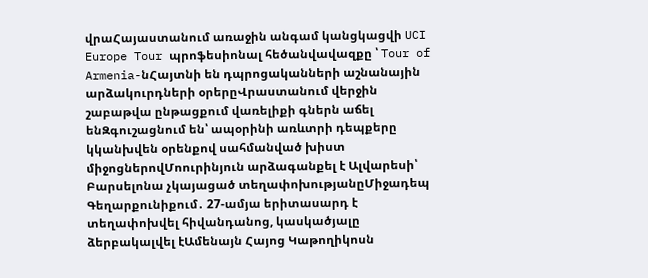վրաՀայաստանում առաջին անգամ կանցկացվի UCI Europe Tour պրոֆեսիոնալ հեծանվավազքը ՝ Tour of Armenia-նՀայտնի են դպրոցականների աշնանային արձակուրդների օրերըՎրաստանում վերջին շաբաթվա ընթացքում վառելիքի գներն աճել ենԶգուշացնում են՝ ապօրինի առևտրի դեպքերը կկանխվեն օրենքով սահմանված խիստ միջոցներովՄոուրինյուն արձագանքել է Ալվարեսի՝ Բարսելոնա չկայացած տեղափոխությանըՄիջադեպ Գեղարքունիքում․ 27-ամյա երիտասարդ է տեղափոխվել հիվանդանոց, կասկածյալը ձերբակալվել էԱմենայն Հայոց Կաթողիկոսն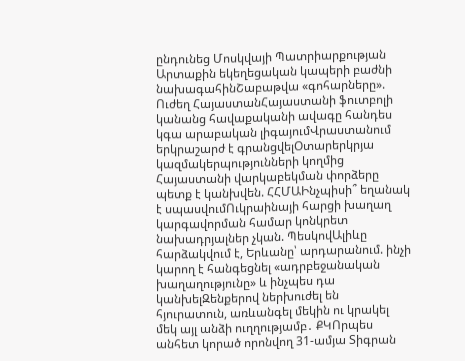ընդունեց Մոսկվայի Պատրիարքության Արտաքին եկեղեցական կապերի բաժնի նախագահինՇաբաթվա «գոհարները». Ուժեղ ՀայաստանՀայաստանի ֆուտբոլի կանանց հավաքականի ավագը հանդես կգա արաբական լիգայումՎրաստանում երկրաշարժ է գրանցվելՕտարերկրյա կազմակերպությունների կողմից Հայաստանի վարկաբեկման փորձերը պետք է կանխվեն. ՀՀՄԱԻնչպիսի՞ եղանակ է սպասվումՈւկրաինայի հարցի խաղաղ կարգավորման համար կոնկրետ նախադրյալներ չկան. ՊեսկովԱլիևը հարձակվում է, Երևանը՝ արդարանում. ինչի կարող է հանգեցնել «ադրբեջանական խաղաղությունը» և ինչպես դա կանխելԶենքերով ներխուժել են հյուրատուն, առևանգել մեկին ու կրակել մեկ այլ անձի ուղղությամբ․ ՔԿՈրպես անհետ կորած որոնվող 31-ամյա Տիգրան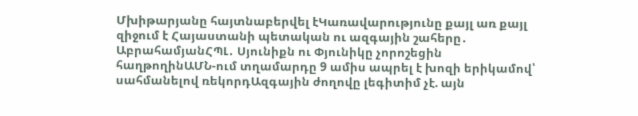Մխիթարյանը հայտնաբերվել էԿառավարությունը քայլ առ քայլ զիջում է Հայաստանի պետական ու ազգային շահերը․ ԱբրահամյանՀՊԼ․ Սյունիքն ու Փյունիկը չորոշեցին հաղթողինԱՄՆ-ում տղամարդը 9 ամիս ապրել է խոզի երիկամով՝ սահմանելով ռեկորդԱզգային ժողովը լեգիտիմ չէ. այն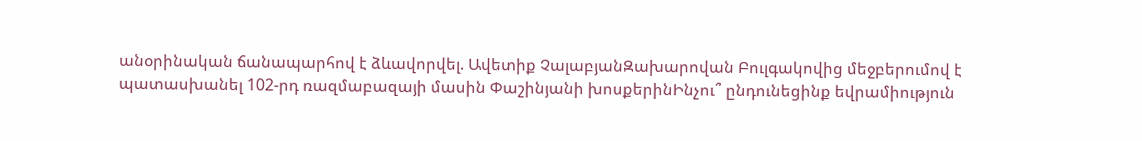անօրինական ճանապարհով է ձևավորվել. Ավետիք ՉալաբյանԶախարովան Բուլգակովից մեջբերումով է պատասխանել 102-րդ ռազմաբազայի մասին Փաշինյանի խոսքերինԻնչու՞ ընդունեցինք եվրամիություն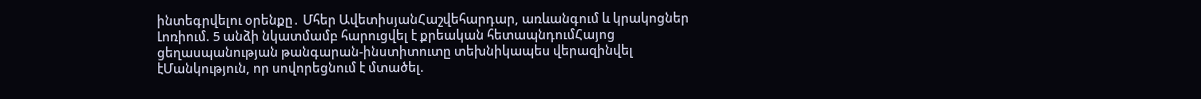ինտեգրվելու օրենքը․ Մհեր ԱվետիսյանՀաշվեհարդար, առևանգում և կրակոցներ Լոռիում. 5 անձի նկատմամբ հարուցվել է քրեական հետապնդումՀայոց ցեղասպանության թանգարան-ինստիտուտը տեխնիկապես վերազինվել էՄանկություն, որ սովորեցնում է մտածել.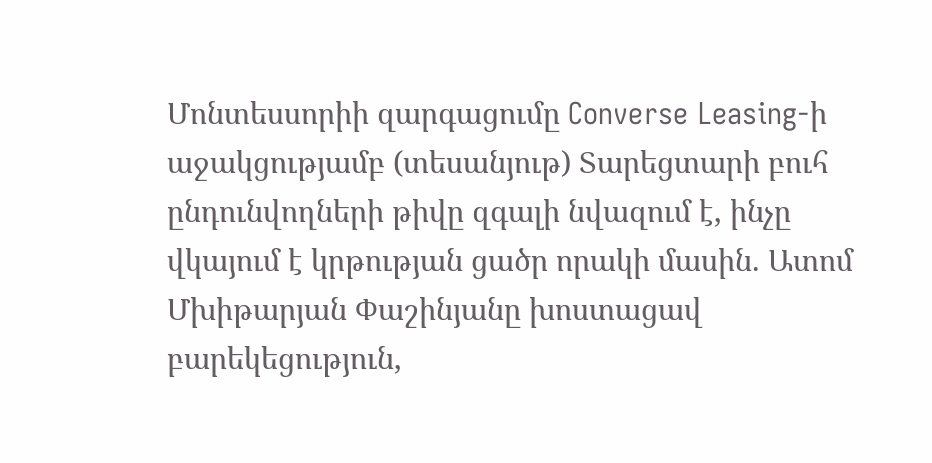Մոնտեսսորիի զարգացումը Converse Leasing-ի աջակցությամբ (տեսանյութ) Տարեցտարի բուհ ընդունվողների թիվը զգալի նվազում է, ինչը վկայում է կրթության ցածր որակի մասին. Ատոմ Մխիթարյան Փաշինյանը խոստացավ բարեկեցություն,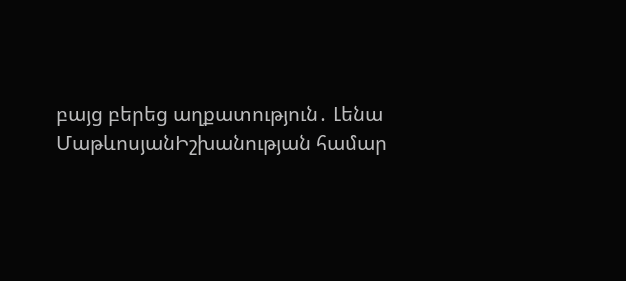բայց բերեց աղքատություն․ Լենա ՄաթևոսյանԻշխանության համար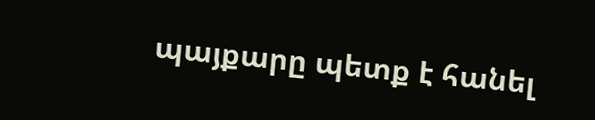պայքարը պետք է հանել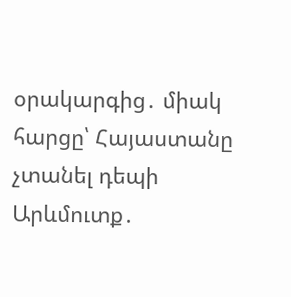օրակարգից․ միակ հարցը՝ Հայաստանը չտանել դեպի Արևմուտք․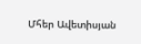Մհեր Ավետիսյան